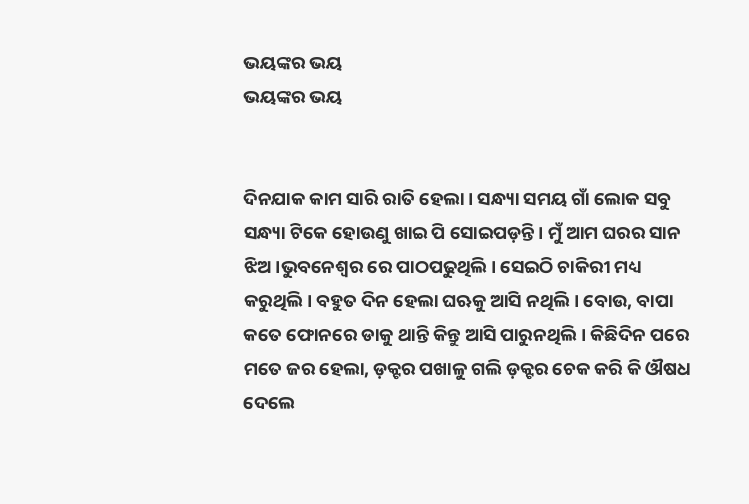ଭୟଙ୍କର ଭୟ
ଭୟଙ୍କର ଭୟ


ଦିନଯାକ କାମ ସାରି ରାତି ହେଲା। ସନ୍ଧ୍ୟା ସମୟ ଗାଁ ଲୋକ ସବୁ ସନ୍ଧ୍ୟା ଟିକେ ହୋଉଣୁ ଖାଇ ପି ସୋଇପଡ଼ନ୍ତି। ମୁଁ ଆମ ଘରର ସାନ ଝିଅ।ଭୁବନେଶ୍ୱର ରେ ପାଠପଢୁଥିଲି। ସେଇଠି ଚାକିରୀ ମଧ୍ୟ କରୁଥିଲି। ବହୁତ ଦିନ ହେଲା ଘଋକୁ ଆସି ନଥିଲି। ବୋଉ, ବାପା କତେ ଫୋନରେ ଡାକୁ ଥାନ୍ତି କିନ୍ତୁ ଆସି ପାରୁନଥିଲି। କିଛିଦିନ ପରେ ମତେ ଜର ହେଲା, ଡ଼କ୍ଟର ପଖାଳୁ ଗଲି ଡ଼କ୍ଟର ଚେକ କରି କି ଔଷଧ ଦେଲେ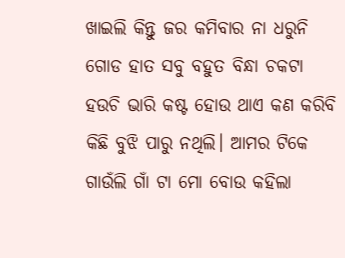ଖାଇଲି କିନ୍ତୁ ଜର କମିବାର ନା ଧରୁନି ଗୋଡ ହାତ ସବୁ ବହୁତ ବିନ୍ଧା ଚକଟା ହଉଚି ଭାରି କଷ୍ଟ ହୋଉ ଥାଏ କଣ କରିବି କିଛି ବୁଝି ପାରୁ ନଥିଲି। ଆମର ଟିକେ ଗାଉଁଲି ଗାଁ ଟା ମୋ ବୋଉ କହିଲା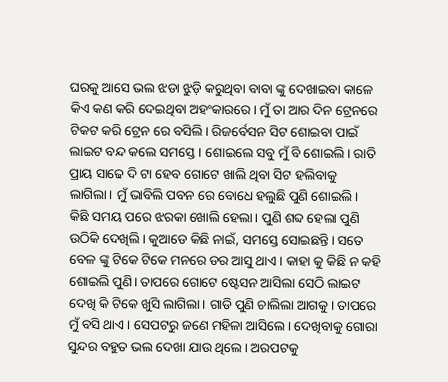ଘରକୁ ଆସେ ଭଲ ଝଡା ଝୁଡ଼ି କରୁଥିବା ବାବା ଙ୍କୁ ଦେଖାଇବା କାଳେ କିଏ କଣ କରି ଦେଇଥିବା ଅହଂକାରରେ। ମୁଁ ତା ଆର ଦିନ ଟ୍ରେନରେ ଟିକଟ କରି ଟ୍ରେନ ରେ ବସିଲି। ରିଜର୍ବେସନ ସିଟ ଶୋଇବା ପାଇଁ ଲାଇଟ ବନ୍ଦ କଲେ ସମସ୍ତେ। ଶୋଇଲେ ସବୁ ମୁଁ ବି ଶୋଇଲି। ରାତି ପ୍ରାୟ ସାଢେ ଦି ଟା ହେବ ଗୋଟେ ଖାଲି ଥିବା ସିଟ ହଲିବାକୁ ଲାଗିଲା। ମୁଁ ଭାବିଲି ପବନ ରେ ବୋଧେ ହଲୁଛି ପୁଣି ଶୋଇଲି।
କିଛି ସମୟ ପରେ ଝରକା ଖୋଲି ହେଲା। ପୁଣି ଶବ୍ଦ ହେଲା ପୁଣି ଉଠିକି ଦେଖିଲି। କୁଆଡେ କିଛି ନାଇଁ, ସମସ୍ତେ ସୋଇଛନ୍ତି। ସତେ ବେଳ ଙ୍କୁ ଟିକେ ଟିକେ ମନରେ ଡର ଆସୁ ଥାଏ। କାହା କୁ କିଛି ନ କହି ଶୋଇଲି ପୁଣି। ତାପରେ ଗୋଟେ ଷ୍ଟେସନ ଆସିଲା ସେଠି ଲାଇଟ ଦେଖି କି ଟିକେ ଖୁସି ଲାଗିଲା। ଗାଡି ପୁଣି ଚାଲିଲା ଆଗକୁ। ତାପରେ ମୁଁ ବସି ଥାଏ। ସେପଟରୁ ଜଣେ ମହିଳା ଆସିଲେ। ଦେଖିବାକୁ ଗୋରା ସୁନ୍ଦର ବହୁତ ଭଲ ଦେଖା ଯାଉ ଥିଲେ। ଅରପଟକୁ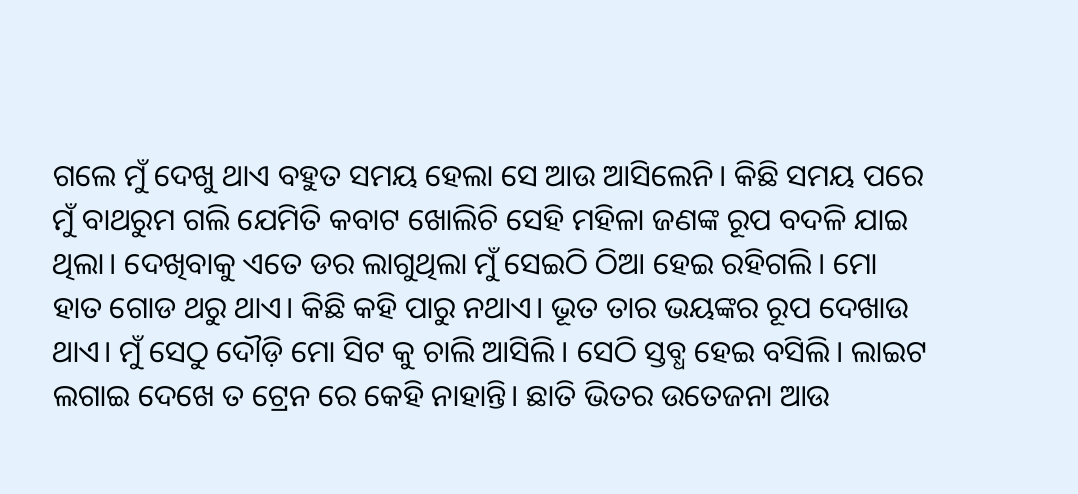ଗଲେ ମୁଁ ଦେଖୁ ଥାଏ ବହୁତ ସମୟ ହେଲା ସେ ଆଉ ଆସିଲେନି। କିଛି ସମୟ ପରେ ମୁଁ ବାଥରୁମ ଗଲି ଯେମିତି କବାଟ ଖୋଲିଚି ସେହି ମହିଳା ଜଣଙ୍କ ରୂପ ବଦଳି ଯାଇ ଥିଲା। ଦେଖିବାକୁ ଏତେ ଡର ଲାଗୁଥିଲା ମୁଁ ସେଇଠି ଠିଆ ହେଇ ରହିଗଲି। ମୋ ହାତ ଗୋଡ ଥରୁ ଥାଏ। କିଛି କହି ପାରୁ ନଥାଏ। ଭୂତ ତାର ଭୟଙ୍କର ରୂପ ଦେଖାଉ ଥାଏ। ମୁଁ ସେଠୁ ଦୌଡ଼ି ମୋ ସିଟ କୁ ଚାଲି ଆସିଲି। ସେଠି ସ୍ତବ୍ଧ ହେଇ ବସିଲି। ଲାଇଟ ଲଗାଇ ଦେଖେ ତ ଟ୍ରେନ ରେ କେହି ନାହାନ୍ତି। ଛାତି ଭିତର ଉତେଜନା ଆଉ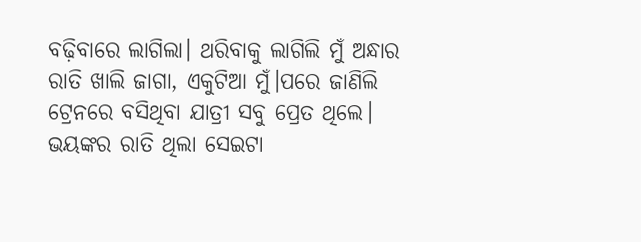ବଢ଼ିବାରେ ଲାଗିଲା। ଥରିବାକୁ ଲାଗିଲି ମୁଁ ଅନ୍ଧାର ରାତି ଖାଲି ଜାଗା, ଏକୁଟିଆ ମୁଁ।ପରେ ଜାଣିଲି ଟ୍ରେନରେ ବସିଥିବା ଯାତ୍ରୀ ସବୁ ପ୍ରେତ ଥିଲେ। ଭୟଙ୍କର ରାତି ଥିଲା ସେଇଟା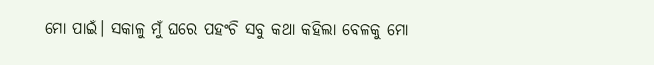ମୋ ପାଇଁ। ସକାଳୁ ମୁଁ ଘରେ ପହଂଚି ସବୁ କଥା କହିଲା ବେଳକୁ ମୋ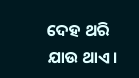ଦେହ ଥରି ଯାଉ ଥାଏ।